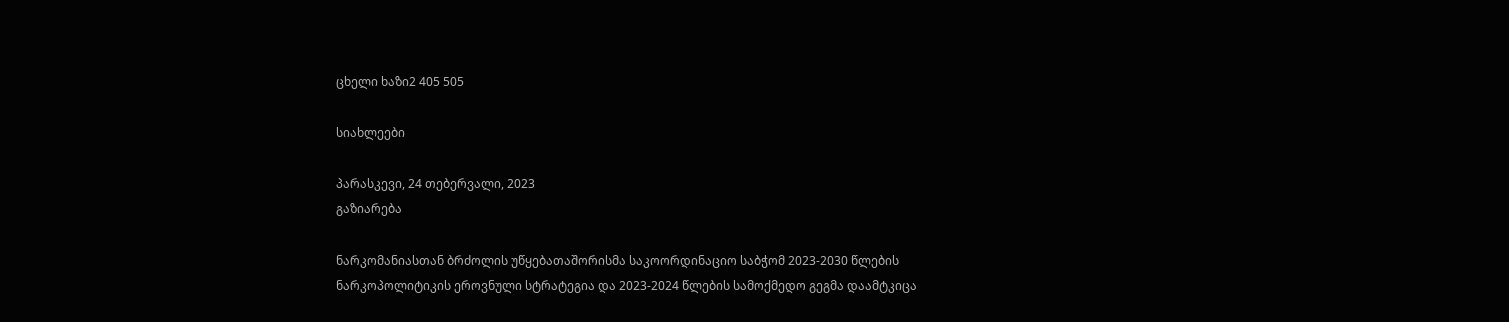ცხელი ხაზი2 405 505

სიახლეები

პარასკევი, 24 თებერვალი, 2023
გაზიარება

ნარკომანიასთან ბრძოლის უწყებათაშორისმა საკოორდინაციო საბჭომ 2023-2030 წლების ნარკოპოლიტიკის ეროვნული სტრატეგია და 2023-2024 წლების სამოქმედო გეგმა დაამტკიცა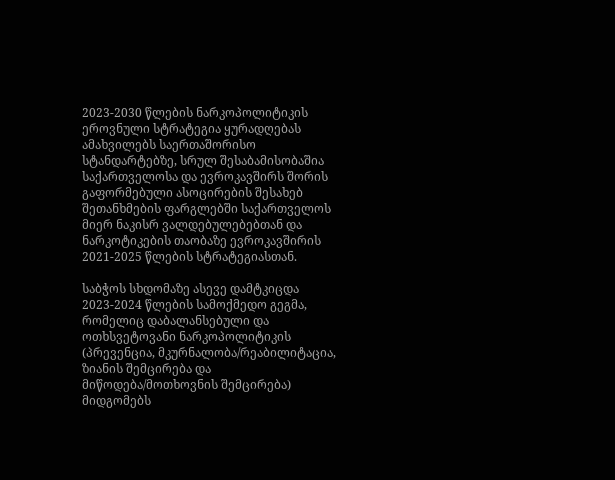2023-2030 წლების ნარკოპოლიტიკის ეროვნული სტრატეგია ყურადღებას ამახვილებს საერთაშორისო სტანდარტებზე, სრულ შესაბამისობაშია საქართველოსა და ევროკავშირს შორის გაფორმებული ასოცირების შესახებ შეთანხმების ფარგლებში საქართველოს მიერ ნაკისრ ვალდებულებებთან და ნარკოტიკების თაობაზე ევროკავშირის 2021-2025 წლების სტრატეგიასთან.

საბჭოს სხდომაზე ასევე დამტკიცდა 2023-2024 წლების სამოქმედო გეგმა, რომელიც დაბალანსებული და ოთხსვეტოვანი ნარკოპოლიტიკის (პრევენცია, მკურნალობა/რეაბილიტაცია, ზიანის შემცირება და მიწოდება/მოთხოვნის შემცირება) მიდგომებს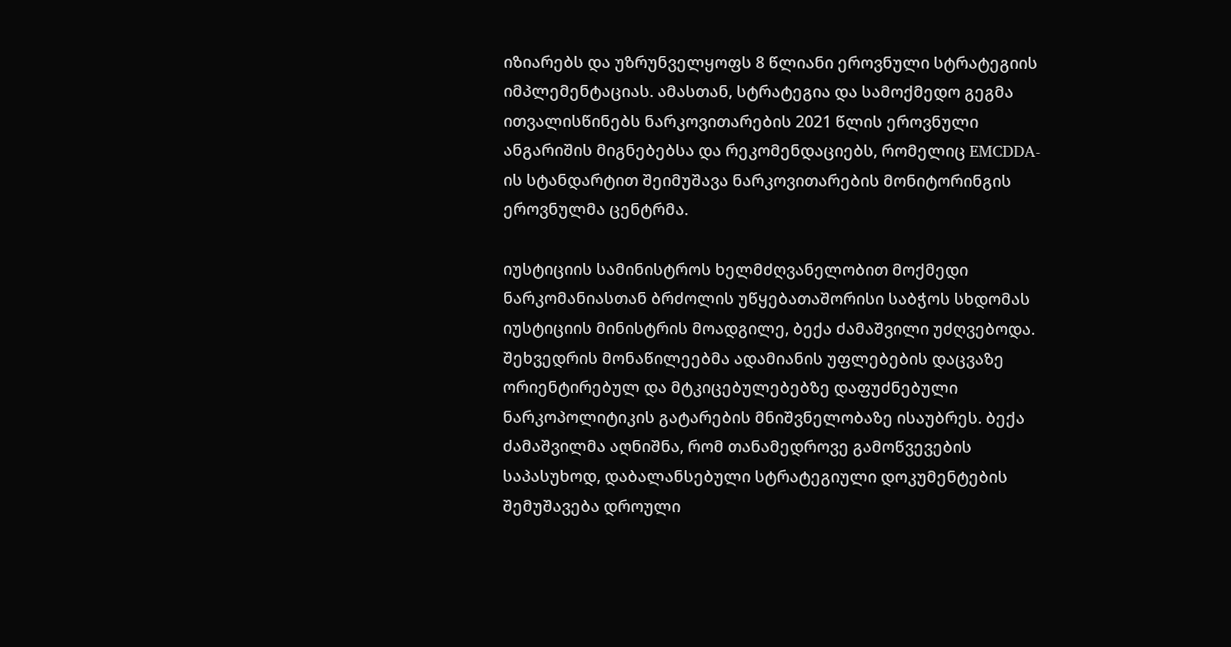იზიარებს და უზრუნველყოფს 8 წლიანი ეროვნული სტრატეგიის იმპლემენტაციას. ამასთან, სტრატეგია და სამოქმედო გეგმა ითვალისწინებს ნარკოვითარების 2021 წლის ეროვნული ანგარიშის მიგნებებსა და რეკომენდაციებს, რომელიც EMCDDA-ის სტანდარტით შეიმუშავა ნარკოვითარების მონიტორინგის ეროვნულმა ცენტრმა.

იუსტიციის სამინისტროს ხელმძღვანელობით მოქმედი ნარკომანიასთან ბრძოლის უწყებათაშორისი საბჭოს სხდომას იუსტიციის მინისტრის მოადგილე, ბექა ძამაშვილი უძღვებოდა. შეხვედრის მონაწილეებმა ადამიანის უფლებების დაცვაზე ორიენტირებულ და მტკიცებულებებზე დაფუძნებული ნარკოპოლიტიკის გატარების მნიშვნელობაზე ისაუბრეს. ბექა ძამაშვილმა აღნიშნა, რომ თანამედროვე გამოწვევების საპასუხოდ, დაბალანსებული სტრატეგიული დოკუმენტების შემუშავება დროული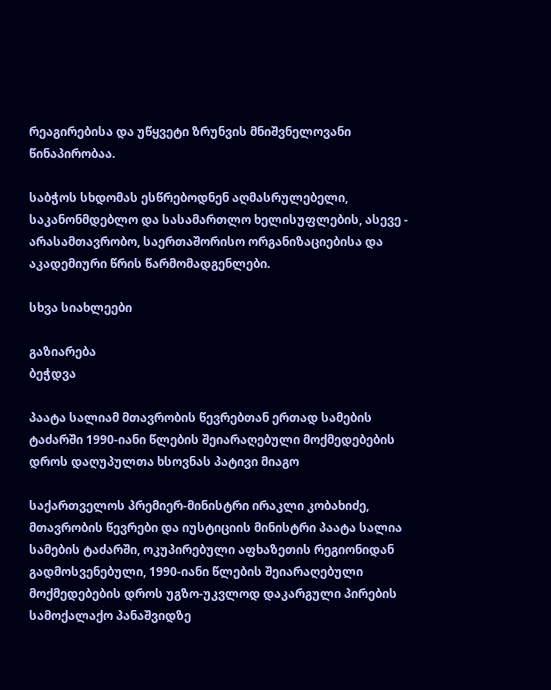რეაგირებისა და უწყვეტი ზრუნვის მნიშვნელოვანი წინაპირობაა.

საბჭოს სხდომას ესწრებოდნენ აღმასრულებელი, საკანონმდებლო და სასამართლო ხელისუფლების, ასევე - არასამთავრობო, საერთაშორისო ორგანიზაციებისა და აკადემიური წრის წარმომადგენლები.

სხვა სიახლეები

გაზიარება
ბეჭდვა

პაატა სალიამ მთავრობის წევრებთან ერთად სამების ტაძარში 1990-იანი წლების შეიარაღებული მოქმედებების დროს დაღუპულთა ხსოვნას პატივი მიაგო

საქართველოს პრემიერ-მინისტრი ირაკლი კობახიძე, მთავრობის წევრები და იუსტიციის მინისტრი პაატა სალია სამების ტაძარში, ოკუპირებული აფხაზეთის რეგიონიდან გადმოსვენებული, 1990-იანი წლების შეიარაღებული მოქმედებების დროს უგზო-უკვლოდ დაკარგული პირების სამოქალაქო პანაშვიდზე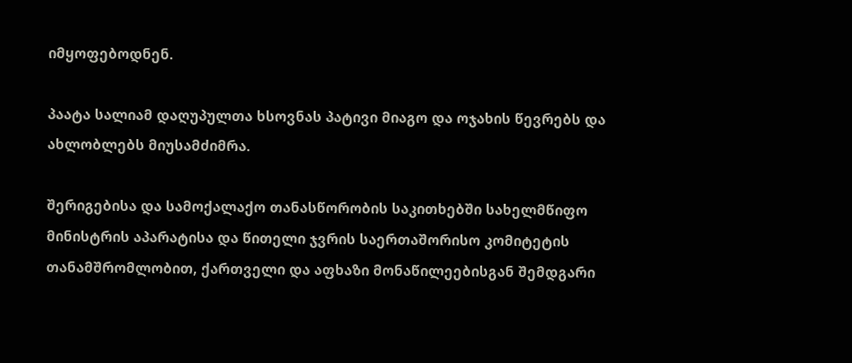იმყოფებოდნენ.

პაატა სალიამ დაღუპულთა ხსოვნას პატივი მიაგო და ოჯახის წევრებს და ახლობლებს მიუსამძიმრა.

შერიგებისა და სამოქალაქო თანასწორობის საკითხებში სახელმწიფო მინისტრის აპარატისა და წითელი ჯვრის საერთაშორისო კომიტეტის თანამშრომლობით, ქართველი და აფხაზი მონაწილეებისგან შემდგარი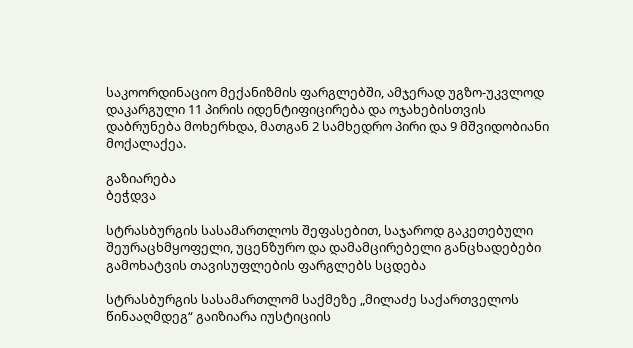საკოორდინაციო მექანიზმის ფარგლებში, ამჯერად უგზო-უკვლოდ დაკარგული 11 პირის იდენტიფიცირება და ოჯახებისთვის დაბრუნება მოხერხდა, მათგან 2 სამხედრო პირი და 9 მშვიდობიანი მოქალაქეა.

გაზიარება
ბეჭდვა

სტრასბურგის სასამართლოს შეფასებით, საჯაროდ გაკეთებული შეურაცხმყოფელი, უცენზურო და დამამცირებელი განცხადებები გამოხატვის თავისუფლების ფარგლებს სცდება

სტრასბურგის სასამართლომ საქმეზე „მილაძე საქართველოს წინააღმდეგ“ გაიზიარა იუსტიციის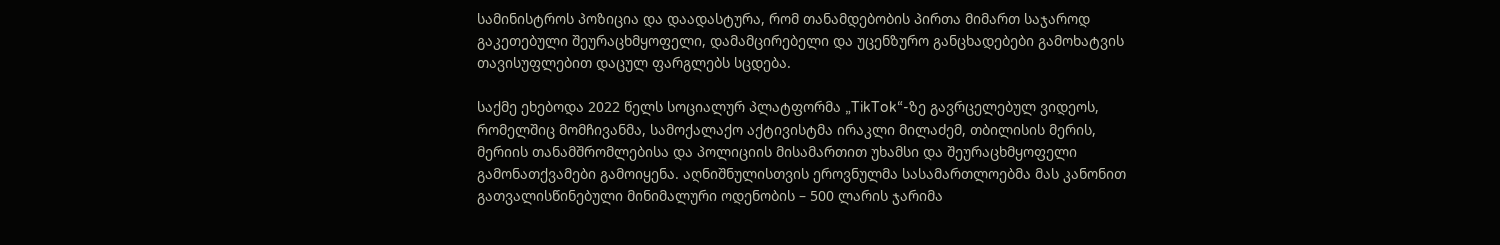სამინისტროს პოზიცია და დაადასტურა, რომ თანამდებობის პირთა მიმართ საჯაროდ გაკეთებული შეურაცხმყოფელი, დამამცირებელი და უცენზურო განცხადებები გამოხატვის თავისუფლებით დაცულ ფარგლებს სცდება.

საქმე ეხებოდა 2022 წელს სოციალურ პლატფორმა „TikTok“-ზე გავრცელებულ ვიდეოს, რომელშიც მომჩივანმა, სამოქალაქო აქტივისტმა ირაკლი მილაძემ, თბილისის მერის, მერიის თანამშრომლებისა და პოლიციის მისამართით უხამსი და შეურაცხმყოფელი გამონათქვამები გამოიყენა. აღნიშნულისთვის ეროვნულმა სასამართლოებმა მას კანონით გათვალისწინებული მინიმალური ოდენობის – 500 ლარის ჯარიმა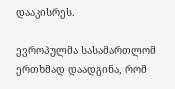დააკისრეს.

ევროპულმა სასამართლომ ერთხმად დაადგინა, რომ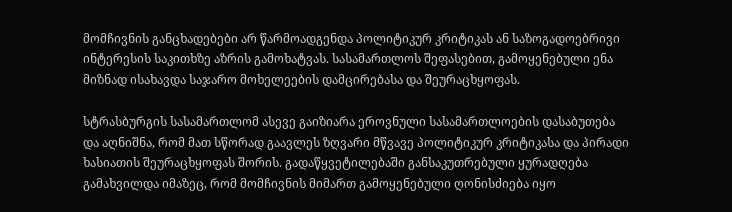მომჩივნის განცხადებები არ წარმოადგენდა პოლიტიკურ კრიტიკას ან საზოგადოებრივი ინტერესის საკითხზე აზრის გამოხატვას. სასამართლოს შეფასებით, გამოყენებული ენა მიზნად ისახავდა საჯარო მოხელეების დამცირებასა და შეურაცხყოფას.

სტრასბურგის სასამართლომ ასევე გაიზიარა ეროვნული სასამართლოების დასაბუთება და აღნიშნა, რომ მათ სწორად გაავლეს ზღვარი მწვავე პოლიტიკურ კრიტიკასა და პირადი ხასიათის შეურაცხყოფას შორის. გადაწყვეტილებაში განსაკუთრებული ყურადღება გამახვილდა იმაზეც, რომ მომჩივნის მიმართ გამოყენებული ღონისძიება იყო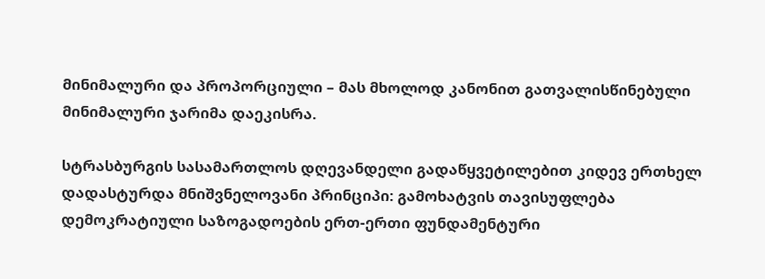მინიმალური და პროპორციული – მას მხოლოდ კანონით გათვალისწინებული მინიმალური ჯარიმა დაეკისრა.

სტრასბურგის სასამართლოს დღევანდელი გადაწყვეტილებით კიდევ ერთხელ დადასტურდა მნიშვნელოვანი პრინციპი: გამოხატვის თავისუფლება დემოკრატიული საზოგადოების ერთ-ერთი ფუნდამენტური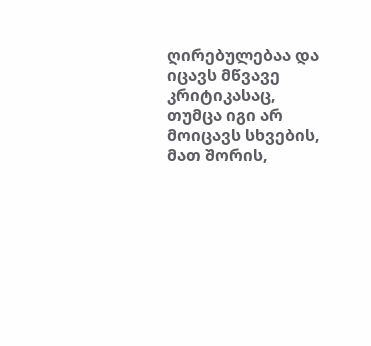ღირებულებაა და იცავს მწვავე კრიტიკასაც, თუმცა იგი არ მოიცავს სხვების, მათ შორის,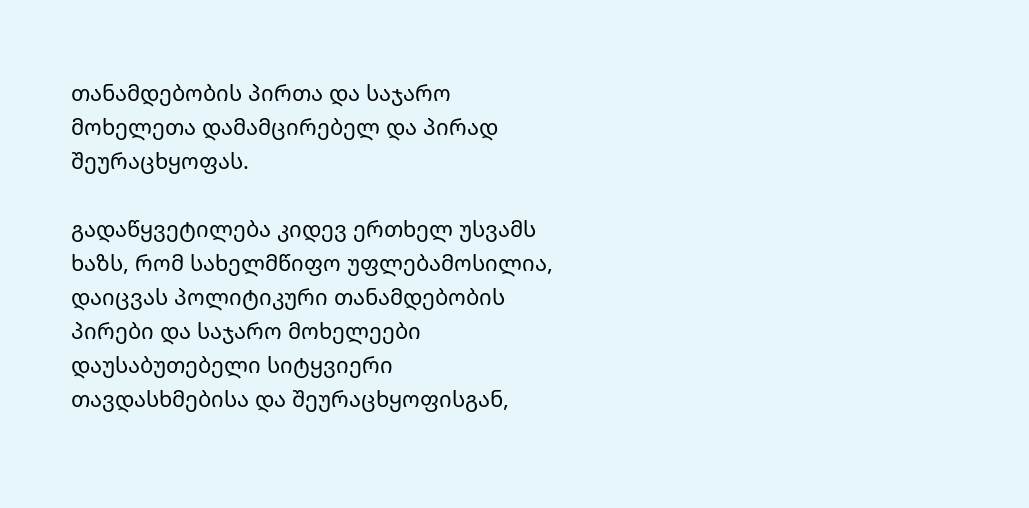თანამდებობის პირთა და საჯარო მოხელეთა დამამცირებელ და პირად შეურაცხყოფას.

გადაწყვეტილება კიდევ ერთხელ უსვამს ხაზს, რომ სახელმწიფო უფლებამოსილია, დაიცვას პოლიტიკური თანამდებობის პირები და საჯარო მოხელეები დაუსაბუთებელი სიტყვიერი თავდასხმებისა და შეურაცხყოფისგან,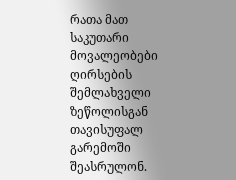რათა მათ საკუთარი მოვალეობები ღირსების შემლახველი ზეწოლისგან თავისუფალ გარემოში შეასრულონ.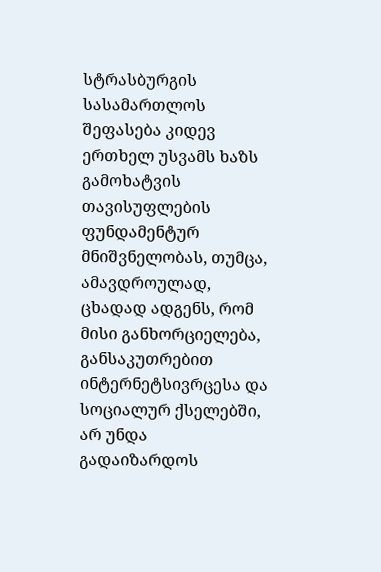სტრასბურგის სასამართლოს შეფასება კიდევ ერთხელ უსვამს ხაზს გამოხატვის თავისუფლების ფუნდამენტურ მნიშვნელობას, თუმცა, ამავდროულად, ცხადად ადგენს, რომ მისი განხორციელება, განსაკუთრებით ინტერნეტსივრცესა და სოციალურ ქსელებში, არ უნდა გადაიზარდოს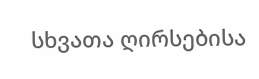სხვათა ღირსებისა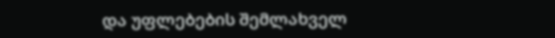და უფლებების შემლახველ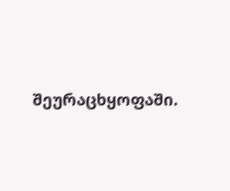შეურაცხყოფაში.